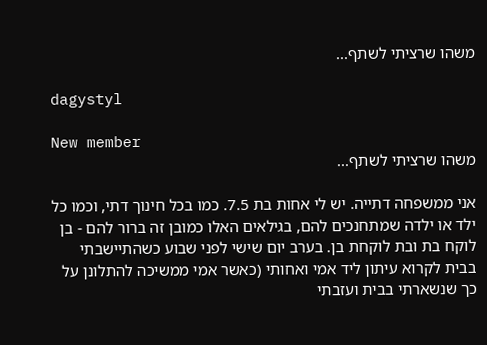משהו שרציתי לשתף...

dagystyl

New member
משהו שרציתי לשתף...

אני ממשפחה דתייה. יש לי אחות בת 7.5. כמו בכל חינוך דתי, וכמו כל ילד או ילדה שמתחנכים להם, בגילאים האלו כמובן זה ברור להם - בן לוקח בת ובת לוקחת בן. בערב יום שישי לפני שבוע כשהתיישבתי בבית לקרוא עיתון ליד אמי ואחותי (כאשר אמי ממשיכה להתלונן על כך שנשארתי בבית ועזבתי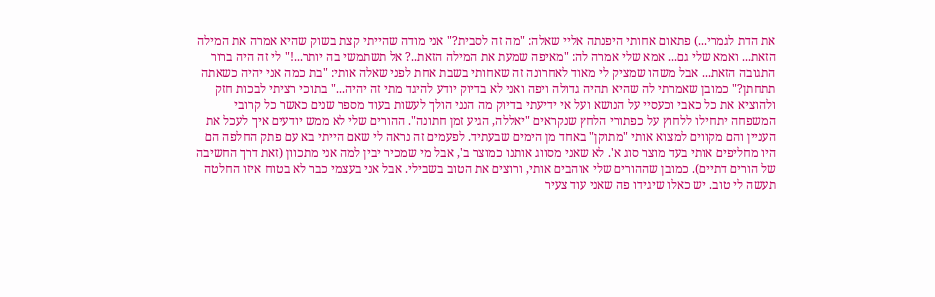את הדת לגמרי...) פתאום אחותי היפנתה אליי שאלה: "מה זה לסבית?" אני מודה שהייתי קצת בשוק שהיא אמרה את המילה הזאת... ואמא שלי גם... אמא שלי אמרה לה: "מאיפה שמעת את המילה הזאת..? אל תשתמשי בה יותר...!" לי זה היה ברור התגובה הזאת... אבל משהו שמציק לי מאוד לאחרונה זה שאחותי בשבת אחת לפני שאלה אותי: "בת כמה אני יהיה כשאתה תתחתן?" כמובן שאמרתי לה שהיא תהיה גדולה ויפה ואני לא בדיוק יודע להיגד מתי זה יהיה..." בתוכי רציתי לבכות חזק ולהוציא את כל כאבי וכעסיי על הנושא ועל אי ידיעתי בדיוק מה הנני הולך לעשות בעוד מספר שנים כאשר כל קרובי המשפחה יתחילו ללחוץ על כפתורי הלחץ שנקראים "יאללה, הגיע זמן חתונה". ההורים שלי לא ממש יודעים איך לעכל את העניין והם מקווים למצוא אותי "מתוקן" באחד מן הימים שבעתיד. לפעמים זה נראה לי שאם הייתי בא עם פתק החלפה הם היו מחליפים אותי בעד מוצר סוג א'. לא שאני מסווג אותנו כמוצר ב', אבל מי שמכיר יבין למה אני מתכוון (זאת דרך החשיבה של הורים דתיים). כמובן שההורים שלי אוהבים אותי, ורוצים את הטוב בשבילי. אבל אני בעצמי כבר לא בטוח איזו החלטה תעשה לי טוב. יש כאלו שיגידו פה שאני עוד צעיר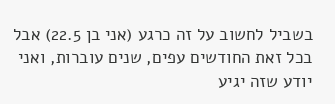בשביל לחשוב על זה כרגע (אני בן 22.5) אבל בכל זאת החודשים עפים, שנים עוברות, ואני יודע שזה יגיע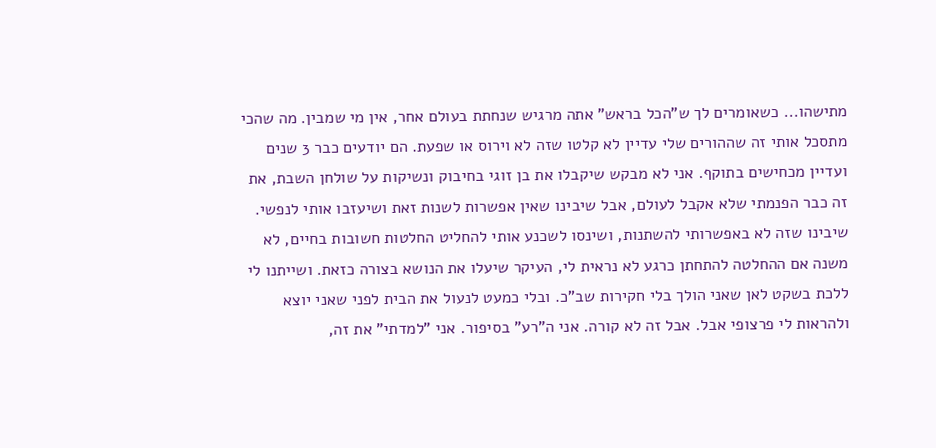מתישהו... כשאומרים לך ש"הכל בראש" אתה מרגיש שנחתת בעולם אחר, אין מי שמבין. מה שהכי מתסכל אותי זה שההורים שלי עדיין לא קלטו שזה לא וירוס או שפעת. הם יודעים כבר 3 שנים ועדיין מכחישים בתוקף. אני לא מבקש שיקבלו את בן זוגי בחיבוק ונשיקות על שולחן השבת, את זה כבר הפנמתי שלא אקבל לעולם, אבל שיבינו שאין אפשרות לשנות זאת ושיעזבו אותי לנפשי. שיבינו שזה לא באפשרותי להשתנות, ושינסו לשכנע אותי להחליט החלטות חשובות בחיים, לא משנה אם ההחלטה להתחתן כרגע לא נראית לי, העיקר שיעלו את הנושא בצורה כזאת. ושייתנו לי ללכת בשקט לאן שאני הולך בלי חקירות שב"כ. ובלי כמעט לנעול את הבית לפני שאני יוצא ולהראות לי פרצופי אבל. אבל זה לא קורה. אני ה"רע" בסיפור. אני "למדתי" את זה,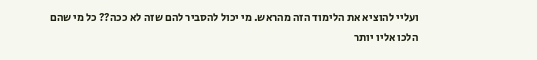ועליי להוציא את הלימוד הזה מהראש. מי יכול להסביר להם שזה לא ככה?? כל מי שהם הלכו אליו יותר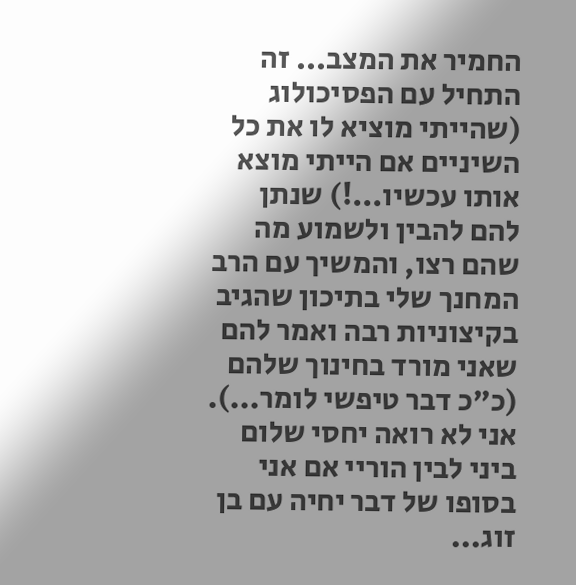החמיר את המצב... זה התחיל עם הפסיכולוג (שהייתי מוציא לו את כל השיניים אם הייתי מוצא אותו עכשיו...!) שנתן להם להבין ולשמוע מה שהם רצו, והמשיך עם הרב המחנך שלי בתיכון שהגיב בקיצוניות רבה ואמר להם שאני מורד בחינוך שלהם (כ"כ דבר טיפשי לומר...). אני לא רואה יחסי שלום ביני לבין הוריי אם אני בסופו של דבר יחיה עם בן זוג...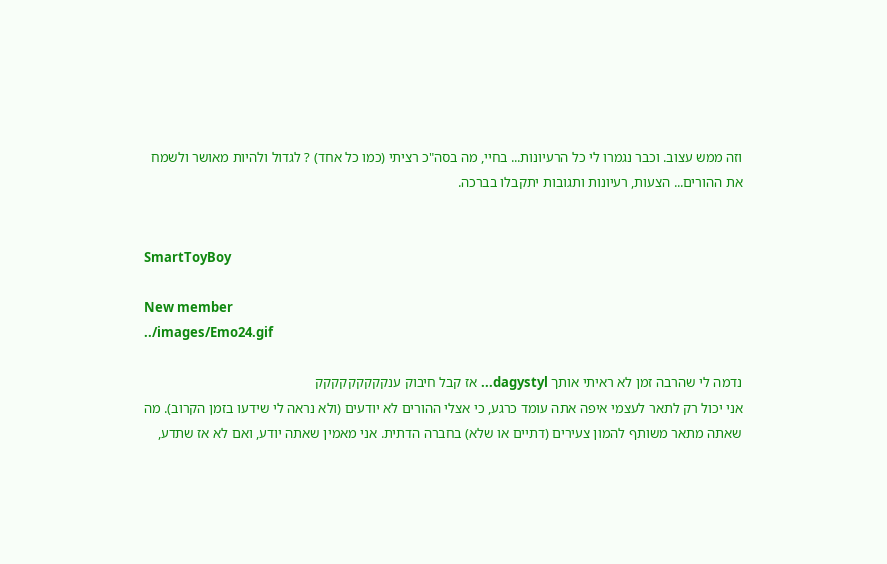וזה ממש עצוב. וכבר נגמרו לי כל הרעיונות... בחיי, מה בסה"כ רציתי (כמו כל אחד) ? לגדול ולהיות מאושר ולשמח את ההורים... הצעות, רעיונות ותגובות יתקבלו בברכה.


SmartToyBoy

New member
../images/Emo24.gif

נדמה לי שהרבה זמן לא ראיתי אותך dagystyl... אז קבל חיבוק ענקקקקקקקקק
אני יכול רק לתאר לעצמי איפה אתה עומד כרגע, כי אצלי ההורים לא יודעים (ולא נראה לי שידעו בזמן הקרוב). מה שאתה מתאר משותף להמון צעירים (דתיים או שלא) בחברה הדתית. אני מאמין שאתה יודע, ואם לא אז שתדע,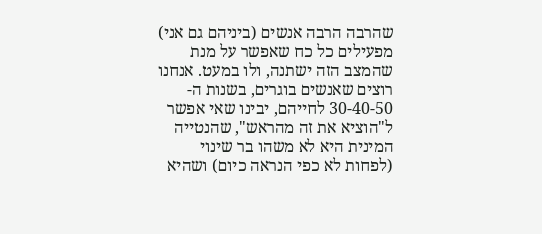שהרבה הרבה אנשים (ביניהם גם אני) מפעילים כל כח שאפשר על מנת שהמצב הזה ישתנה, ולו במעט. אנחנו רוצים שאנשים בוגרים, בשנות ה- 30-40-50 לחייהם, יבינו שאי אפשר ל"הוציא את זה מהראש", שהנטייה המינית היא לא משהו בר שינוי (לפחות לא כפי הנראה כיום) ושהיא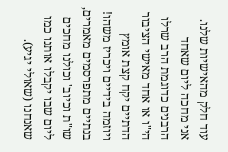עוד חלק מהאישיות שלנו. אני מחכה ליום שאחד הרבנים כדוגמת הרב שרלו הי"ו או אחד מאישי הציבור הדתיים יקח קצת אומץ ויוזמה בידיים ויכריז משהו! בנתיים מתפרסמים מאמרים, שו"ת וכיוב' וכולנו מחכים ליום שבו יקבלו אותנו כמו שאנחנו (שאולי יגיע).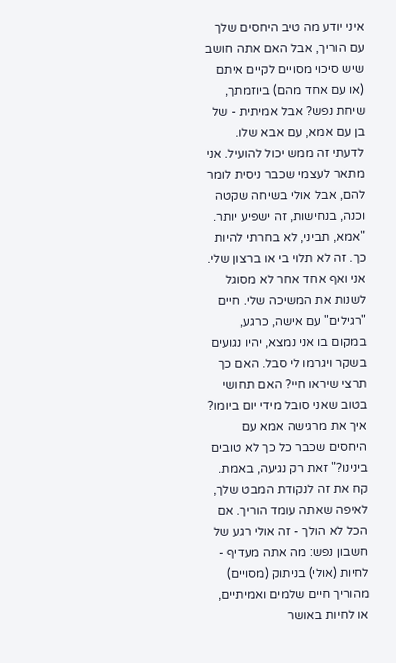איני יודע מה טיב היחסים שלך עם הוריך, אבל האם אתה חושב שיש סיכוי מסויים לקיים איתם (או עם אחד מהם) ביוזמתך, שיחת נפש? אבל אמיתית - של בן עם אמא, עם אבא שלו. לדעתי זה ממש יכול להועיל. אני מתאר לעצמי שכבר ניסית לומר להם, אבל אולי בשיחה שקטה וכנה, בנחישות, זה ישפיע יותר. "אמא, תביני, לא בחרתי להיות כך. זה לא תלוי בי או ברצון שלי. אני ואף אחד אחר לא מסוגל לשנות את המשיכה שלי. חיים "רגילים" עם אישה, כרגע, במקום בו אני נמצא, יהיו נגועים בשקר ויגרמו לי סבל. האם כך תרצי שיראו חיי? האם תחושי בטוב שאני סובל מידי יום ביומו? איך את מרגישה אמא עם היחסים שכבר כל כך לא טובים בינינו?" זאת רק נגיעה, באמת. קח את זה לנקודת המבט שלך, לאיפה שאתה עומד הוריך. אם הכל לא הולך - זה אולי רגע של חשבון נפש: מה אתה מעדיף - לחיות (אולי) בניתוק (מסויים) מהוריך חיים שלמים ואמיתיים, או לחיות באושר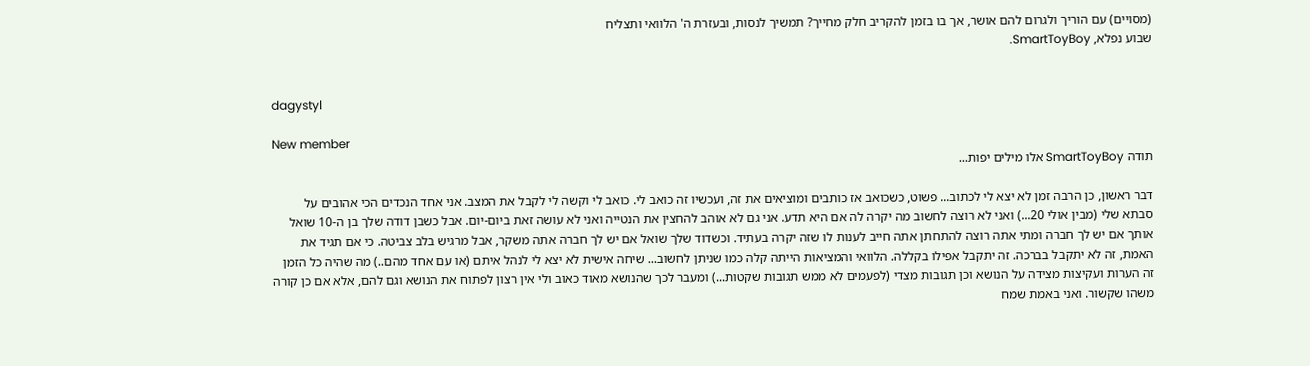(מסויים) עם הוריך ולגרום להם אושר, אך בו בזמן להקריב חלק מחייך? תמשיך לנסות, ובעזרת ה' הלוואי ותצליח
שבוע נפלא, SmartToyBoy.


dagystyl

New member
תודה SmartToyBoy אלו מילים יפות...

דבר ראשון, כן הרבה זמן לא יצא לי לכתוב... פשוט, כשכואב אז כותבים ומוציאים את זה, ועכשיו זה כואב לי. כואב לי וקשה לי לקבל את המצב. אני אחד הנכדים הכי אהובים על סבתא שלי (מבין אולי 20...) ואני לא רוצה לחשוב מה יקרה לה אם היא תדע. אני גם לא אוהב להחצין את הנטייה ואני לא עושה זאת ביום-יום. אבל כשבן דודה שלך בן ה-10 שואל אותך אם יש לך חברה ומתי אתה רוצה להתחתן אתה חייב לענות לו שזה יקרה בעתיד. וכשדוד שלך שואל אם יש לך חברה אתה משקר, אבל מרגיש בלב צביטה. כי אם תגיד את האמת, זה לא יתקבל בברכה. זה יתקבל אפילו בקללה. הלוואי והמציאות הייתה קלה כמו שניתן לחשוב... שיחה אישית לא יצא לי לנהל איתם (או עם אחד מהם..) מה שהיה כל הזמן זה הערות ועקיצות מצידה על הנושא וכן תגובות מצדי (לפעמים לא ממש תגובות שקטות...) ומעבר לכך שהנושא מאוד כאוב ולי אין רצון לפתוח את הנושא וגם להם, אלא אם כן קורה משהו שקשור. ואני באמת שמח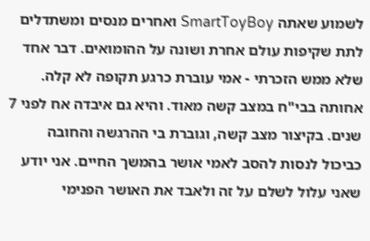לשמוע שאתה SmartToyBoy ואחרים מנסים ומשתדלים לתת שקיפות עולם אחרת ושונה על ההומואים. דבר אחד שלא ממש הזכרתי - אמי עוברת כרגע תקופה לא קלה. אחותה בבי"ח במצב קשה מאוד. והיא גם איבדה אח לפני 7 שנים. בקיצור מצב קשה, וגוברת בי ההרגשה והחובה כביכול לנסות להסב לאמי אושר בהמשך החיים. אני יודע שאני עלול לשלם על זה ולאבד את האושר הפנימי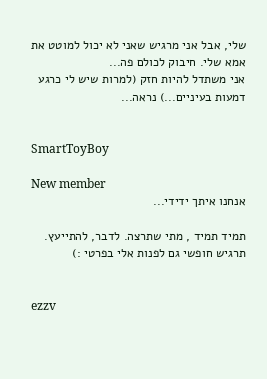שלי, אבל אני מרגיש שאני לא יכול למוטט את אמא שלי. חיבוק לכולם פה...
אני משתדל להיות חזק (למרות שיש לי כרגע דמעות בעיניים...) נראה...


SmartToyBoy

New member
אנחנו איתך ידידי...

תמיד תמיד , מתי שתרצה. לדבר, להתייעץ. תרגיש חופשי גם לפנות אלי בפרטי :)


ezzv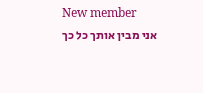New member
אני מבין אותך כל כך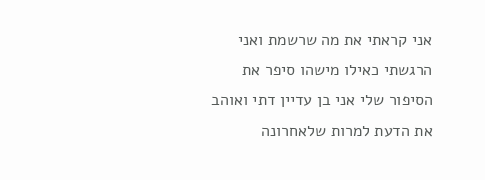אני קראתי את מה שרשמת ואני הרגשתי כאילו מישהו סיפר את הסיפור שלי אני בן עדיין דתי ואוהב את הדעת למרות שלאחרונה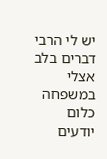יש לי הרבי דברים בלב אצלי במשפחה כלום יודעים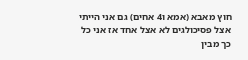חוץ מאבא (אמא ו4 אחים) גם אני הייתי אצל פסיכולגים לא אצל אחד אז אני כל כך מבין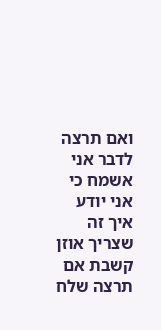ואם תרצה לדבר אני אשמח כי אני יודע איך זה שצריך אוזן קשבת אם תרצה שלח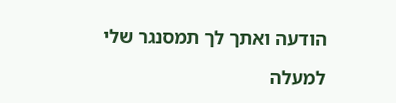הודעה ואתך לך תמסנגר שלי

למעלה